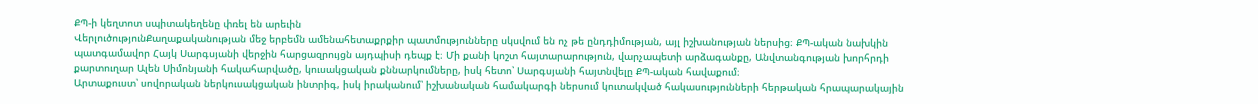ՔՊ-ի կեղտոտ սպիտակեղենը փռել են արեւին
ՎերլուծությունՔաղաքականության մեջ երբեմն ամենահետաքրքիր պատմությունները սկսվում են ոչ թե ընդդիմության, այլ իշխանության ներսից։ ՔՊ-ական նախկին պատգամավոր Հայկ Սարգսյանի վերջին հարցազրույցն այդպիսի դեպք է։ Մի քանի կոշտ հայտարարություն, վարչապետի արձագանքը, Անվտանգության խորհրդի քարտուղար Ալեն Սիմոնյանի հակահարվածը, կուսակցական քննարկումները, իսկ հետո՝ Սարգսյանի հայտնվելը ՔՊ-ական հավաքում։
Արտաքուստ՝ սովորական ներկուսակցական ինտրիգ, իսկ իրականում՝ իշխանական համակարգի ներսում կուտակված հակասությունների հերթական հրապարակային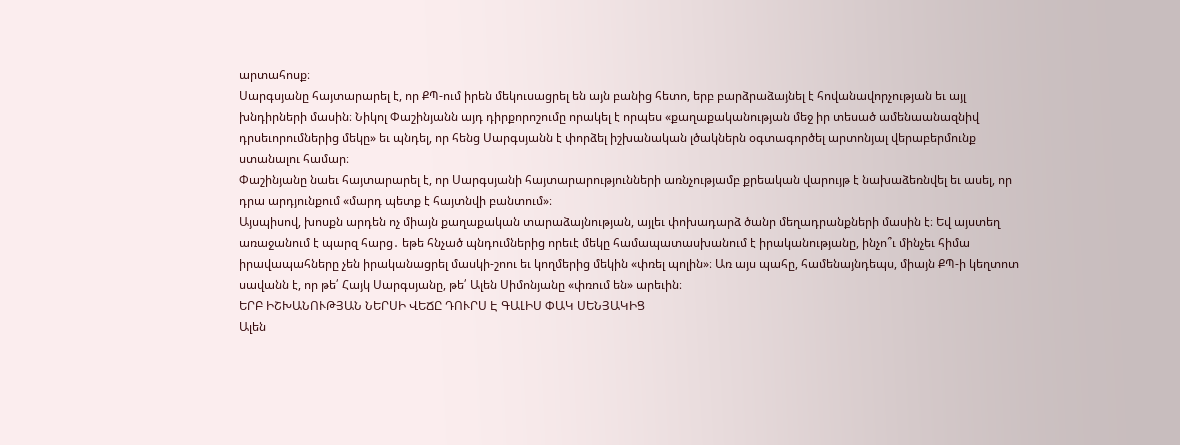արտահոսք։
Սարգսյանը հայտարարել է, որ ՔՊ-ում իրեն մեկուսացրել են այն բանից հետո, երբ բարձրաձայնել է հովանավորչության եւ այլ խնդիրների մասին։ Նիկոլ Փաշինյանն այդ դիրքորոշումը որակել է որպես «քաղաքականության մեջ իր տեսած ամենաանազնիվ դրսեւորումներից մեկը» եւ պնդել, որ հենց Սարգսյանն է փորձել իշխանական լծակներն օգտագործել արտոնյալ վերաբերմունք ստանալու համար։
Փաշինյանը նաեւ հայտարարել է, որ Սարգսյանի հայտարարությունների առնչությամբ քրեական վարույթ է նախաձեռնվել եւ ասել, որ դրա արդյունքում «մարդ պետք է հայտնվի բանտում»։
Այսպիսով, խոսքն արդեն ոչ միայն քաղաքական տարաձայնության, այլեւ փոխադարձ ծանր մեղադրանքների մասին է։ Եվ այստեղ առաջանում է պարզ հարց․ եթե հնչած պնդումներից որեւէ մեկը համապատասխանում է իրականությանը, ինչո՞ւ մինչեւ հիմա իրավապահները չեն իրականացրել մասկի-շոու եւ կողմերից մեկին «փռել պոլին»։ Առ այս պահը, համենայնդեպս, միայն ՔՊ-ի կեղտոտ սավանն է, որ թե՛ Հայկ Սարգսյանը, թե՛ Ալեն Սիմոնյանը «փռում են» արեւին։
ԵՐԲ ԻՇԽԱՆՈՒԹՅԱՆ ՆԵՐՍԻ ՎԵՃԸ ԴՈՒՐՍ Է ԳԱԼԻՍ ՓԱԿ ՍԵՆՅԱԿԻՑ
Ալեն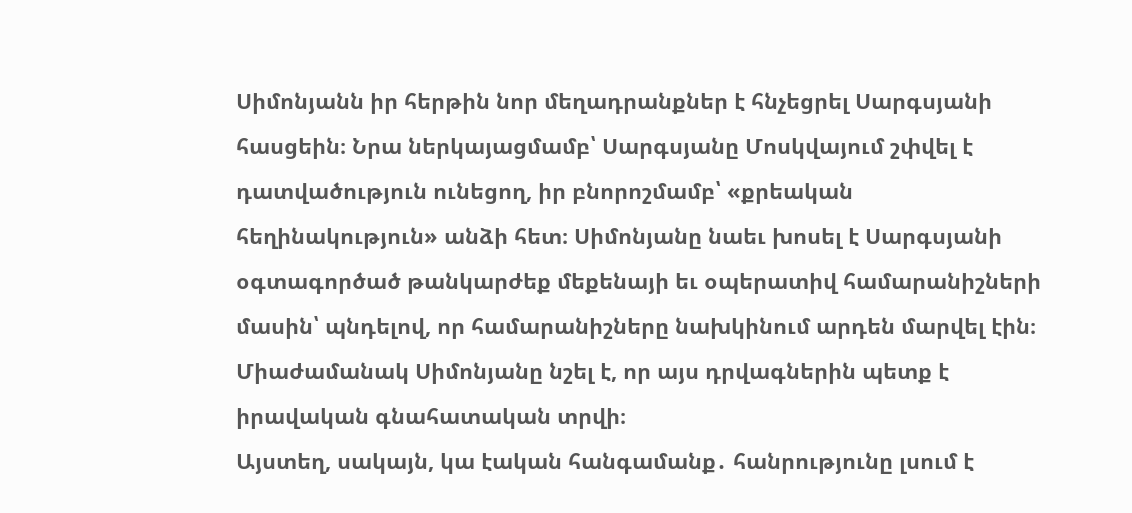Սիմոնյանն իր հերթին նոր մեղադրանքներ է հնչեցրել Սարգսյանի հասցեին։ Նրա ներկայացմամբ՝ Սարգսյանը Մոսկվայում շփվել է դատվածություն ունեցող, իր բնորոշմամբ՝ «քրեական հեղինակություն» անձի հետ։ Սիմոնյանը նաեւ խոսել է Սարգսյանի օգտագործած թանկարժեք մեքենայի եւ օպերատիվ համարանիշների մասին՝ պնդելով, որ համարանիշները նախկինում արդեն մարվել էին։ Միաժամանակ Սիմոնյանը նշել է, որ այս դրվագներին պետք է իրավական գնահատական տրվի։
Այստեղ, սակայն, կա էական հանգամանք․ հանրությունը լսում է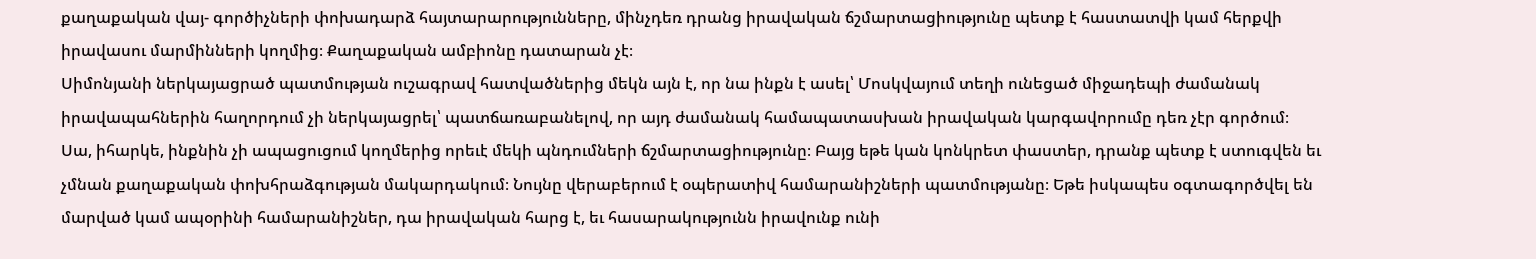քաղաքական վայ- գործիչների փոխադարձ հայտարարությունները, մինչդեռ դրանց իրավական ճշմարտացիությունը պետք է հաստատվի կամ հերքվի իրավասու մարմինների կողմից։ Քաղաքական ամբիոնը դատարան չէ։
Սիմոնյանի ներկայացրած պատմության ուշագրավ հատվածներից մեկն այն է, որ նա ինքն է ասել՝ Մոսկվայում տեղի ունեցած միջադեպի ժամանակ իրավապահներին հաղորդում չի ներկայացրել՝ պատճառաբանելով, որ այդ ժամանակ համապատասխան իրավական կարգավորումը դեռ չէր գործում։
Սա, իհարկե, ինքնին չի ապացուցում կողմերից որեւէ մեկի պնդումների ճշմարտացիությունը։ Բայց եթե կան կոնկրետ փաստեր, դրանք պետք է ստուգվեն եւ չմնան քաղաքական փոխհրաձգության մակարդակում։ Նույնը վերաբերում է օպերատիվ համարանիշների պատմությանը։ Եթե իսկապես օգտագործվել են մարված կամ ապօրինի համարանիշներ, դա իրավական հարց է, եւ հասարակությունն իրավունք ունի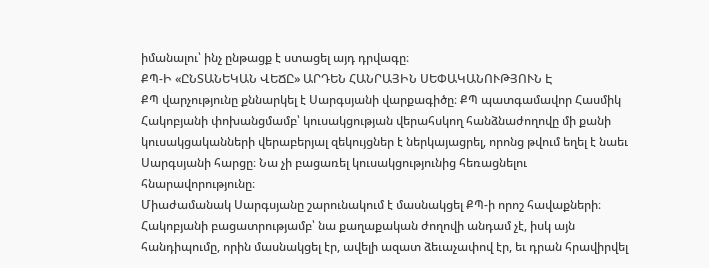իմանալու՝ ինչ ընթացք է ստացել այդ դրվագը։
ՔՊ-Ի «ԸՆՏԱՆԵԿԱՆ ՎԵՃԸ» ԱՐԴԵՆ ՀԱՆՐԱՅԻՆ ՍԵՓԱԿԱՆՈՒԹՅՈՒՆ Է
ՔՊ վարչությունը քննարկել է Սարգսյանի վարքագիծը։ ՔՊ պատգամավոր Հասմիկ Հակոբյանի փոխանցմամբ՝ կուսակցության վերահսկող հանձնաժողովը մի քանի կուսակցականների վերաբերյալ զեկույցներ է ներկայացրել, որոնց թվում եղել է նաեւ Սարգսյանի հարցը։ Նա չի բացառել կուսակցությունից հեռացնելու հնարավորությունը։
Միաժամանակ Սարգսյանը շարունակում է մասնակցել ՔՊ-ի որոշ հավաքների։ Հակոբյանի բացատրությամբ՝ նա քաղաքական ժողովի անդամ չէ, իսկ այն հանդիպումը, որին մասնակցել էր, ավելի ազատ ձեւաչափով էր, եւ դրան հրավիրվել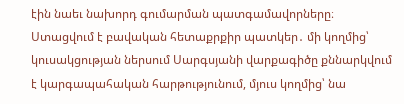էին նաեւ նախորդ գումարման պատգամավորները։
Ստացվում է բավական հետաքրքիր պատկեր․ մի կողմից՝ կուսակցության ներսում Սարգսյանի վարքագիծը քննարկվում է կարգապահական հարթությունում, մյուս կողմից՝ նա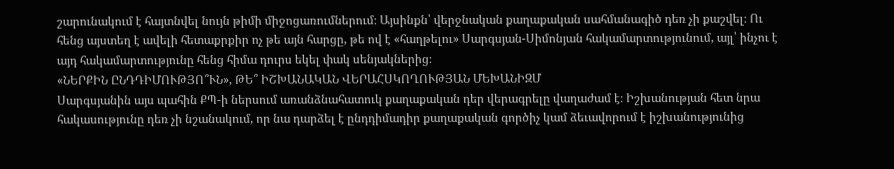շարունակում է հայտնվել նույն թիմի միջոցառումներում։ Այսինքն՝ վերջնական քաղաքական սահմանագիծ դեռ չի քաշվել։ Ու հենց այստեղ է ավելի հետաքրքիր ոչ թե այն հարցը, թե ով է «հաղթելու» Սարգսյան-Սիմոնյան հակամարտությունում, այլ՝ ինչու է այդ հակամարտությունը հենց հիմա դուրս եկել փակ սենյակներից։
«ՆԵՐՔԻՆ ԸՆԴԴԻՄՈՒԹՅՈ՞ՒՆ», ԹԵ՞ ԻՇԽԱՆԱԿԱՆ ՎԵՐԱՀՍԿՈՂՈՒԹՅԱՆ ՄԵԽԱՆԻԶՄ
Սարգսյանին այս պահին ՔՊ-ի ներսում առանձնահատուկ քաղաքական դեր վերագրելը վաղաժամ է։ Իշխանության հետ նրա հակասությունը դեռ չի նշանակում, որ նա դարձել է ընդդիմադիր քաղաքական գործիչ կամ ձեւավորում է իշխանությունից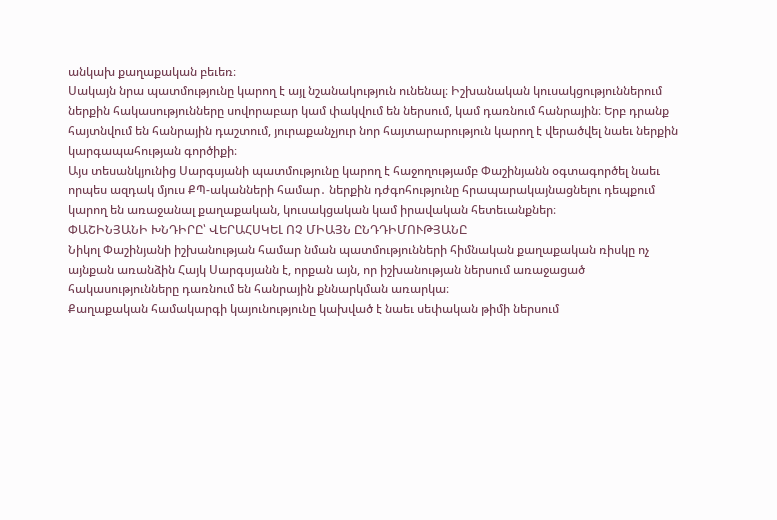անկախ քաղաքական բեւեռ։
Սակայն նրա պատմությունը կարող է այլ նշանակություն ունենալ։ Իշխանական կուսակցություններում ներքին հակասությունները սովորաբար կամ փակվում են ներսում, կամ դառնում հանրային։ Երբ դրանք հայտնվում են հանրային դաշտում, յուրաքանչյուր նոր հայտարարություն կարող է վերածվել նաեւ ներքին կարգապահության գործիքի։
Այս տեսանկյունից Սարգսյանի պատմությունը կարող է հաջողությամբ Փաշինյանն օգտագործել նաեւ որպես ազդակ մյուս ՔՊ-ականների համար․ ներքին դժգոհությունը հրապարակայնացնելու դեպքում կարող են առաջանալ քաղաքական, կուսակցական կամ իրավական հետեւանքներ։
ՓԱՇԻՆՅԱՆԻ ԽՆԴԻՐԸ՝ ՎԵՐԱՀՍԿԵԼ ՈՉ ՄԻԱՅՆ ԸՆԴԴԻՄՈՒԹՅԱՆԸ
Նիկոլ Փաշինյանի իշխանության համար նման պատմությունների հիմնական քաղաքական ռիսկը ոչ այնքան առանձին Հայկ Սարգսյանն է, որքան այն, որ իշխանության ներսում առաջացած հակասությունները դառնում են հանրային քննարկման առարկա։
Քաղաքական համակարգի կայունությունը կախված է նաեւ սեփական թիմի ներսում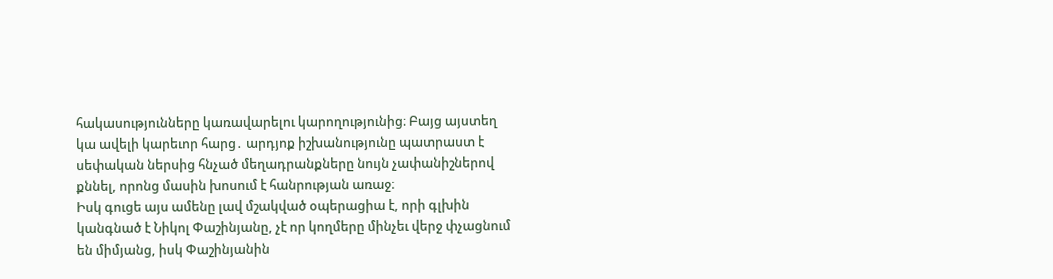հակասությունները կառավարելու կարողությունից։ Բայց այստեղ կա ավելի կարեւոր հարց․ արդյոք իշխանությունը պատրաստ է սեփական ներսից հնչած մեղադրանքները նույն չափանիշներով քննել, որոնց մասին խոսում է հանրության առաջ։
Իսկ գուցե այս ամենը լավ մշակված օպերացիա է, որի գլխին կանգնած է Նիկոլ Փաշինյանը, չէ որ կողմերը մինչեւ վերջ փչացնում են միմյանց, իսկ Փաշինյանին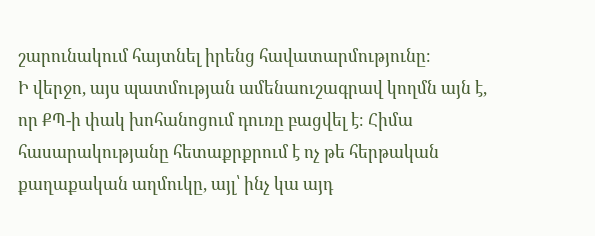շարունակում հայտնել իրենց հավատարմությունը։
Ի վերջո, այս պատմության ամենաուշագրավ կողմն այն է, որ ՔՊ-ի փակ խոհանոցում դուռը բացվել է։ Հիմա հասարակությանը հետաքրքրում է ոչ թե հերթական քաղաքական աղմուկը, այլ՝ ինչ կա այդ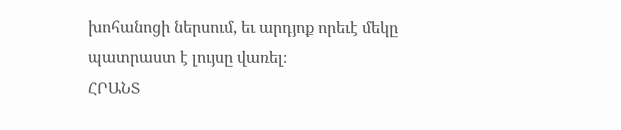խոհանոցի ներսում, եւ արդյոք որեւէ մեկը պատրաստ է լույսը վառել։
ՀՐԱՆՏ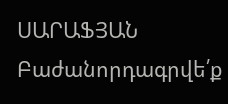ՍԱՐԱՖՅԱՆ
Բաժանորդագրվե՛ք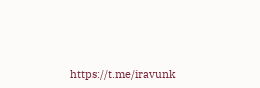https://t.me/iravunk